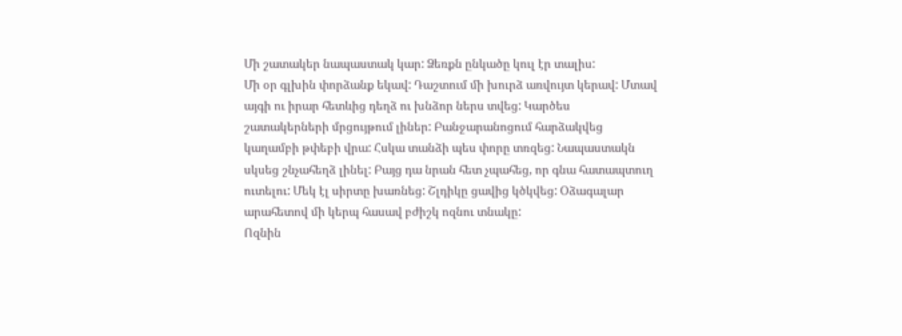Մի շատակեր նապաստակ կար: Ձեռքն ընկածը կուլ էր տալիս:
Մի օր գլխին փորձանք եկավ: Դաշտում մի խուրձ առվույտ կերավ: Մտավ այգի ու իրար հետևից դեղձ ու խնձոր ներս տվեց: Կարծես շատակերների մրցույթում լիներ: Բանջարանոցում հարձակվեց կաղամբի թփեբի վրա: Հսկա տանձի պես փորը տռզեց: Նապաստակն սկսեց շնչահեղձ լինել: Բայց դա նրան հետ չպահեց, որ գնա հատապտուղ ուտելու: Մեկ էլ սիրտը խառնեց: Շլդիկը ցավից կծկվեց: Օձագալար արահետով մի կերպ հասավ բժիշկ ոզնու տնակը:
Ոզնին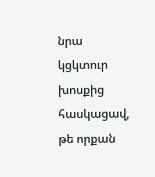նրա կցկտուր խոսքից հասկացավ, թե որքան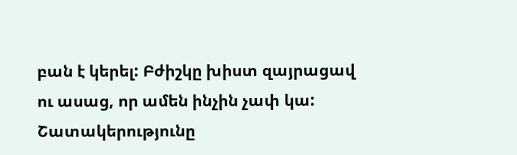բան է կերել: Բժիշկը խիստ զայրացավ ու ասաց, որ ամեն ինչին չափ կա: Շատակերությունը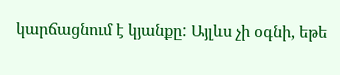կարճացնում է կյանքը: Այլևս չի օգնի, եթե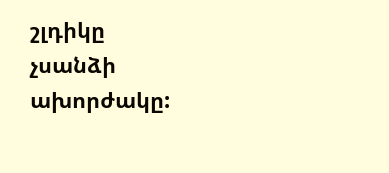շլդիկը չսանձի ախորժակը: